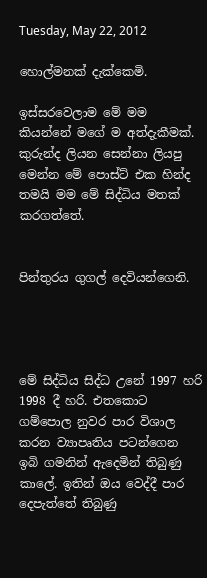Tuesday, May 22, 2012

හොල්මනක් දැක්කෙමි.

ඉස්සරවෙලාම මේ මම කියන්නේ මගේ ම අත්දැකීමක්. කුරුන්ද ලියන සෙන්නා ලියපු මෙන්න මේ පොස්ට් එක හින්ද තමයි මම මේ සිද්ධිය මතක් කරගත්තේ.


පින්තුරය ගුගල් දෙවියන්ගෙනි.




මේ සිද්ධිය සිද්ධ උනේ 1997 හරි 1998 දී හරි. එතකොට ගම්පොල නුවර පාර විශාල කරන ව්‍යාපෘතිය පටන්ගෙන ඉබි ගමනින් ඇදෙමින් තිබුණු කාලේ. ඉතින් ඔය වෙද්දී පාර දෙපැත්තේ තිබුණු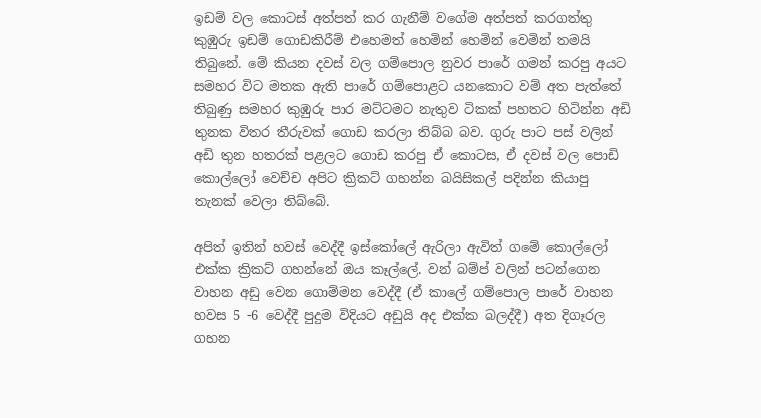ඉඩම් වල කොටස් අත්පත් කර ගැනීම් වගේම අත්පත් කරගත්තු කුඹුරු ඉඩම් ගොඩකිරීම් එහෙමත් හෙමින් හෙමින් වෙමින් තමයි තිබුනේ. මේ කියන දවස් වල ගම්පොල නුවර පාරේ ගමන් කරපු අයට සමහර විට මතක ඇති පාරේ ගම්පොළට යනකොට වම් අත පැත්තේ තිබුණු සමහර කුඹුරු පාර මට්ටමට නැතුව ටිකක් පහතට හිටින්න අඩි තුනක විතර තීරුවක් ගොඩ කරලා තිබ්බ බව. ගුරු පාට පස් වලින් අඩි තුන හතරක් පළලට ගොඩ කරපු ඒ කොටස, ඒ දවස් වල පොඩි කොල්ලෝ වෙච්ච අපිට ක්‍රිකට් ගහන්න බයිසිකල් පදින්න කියාපු තැනක් වෙලා තිබ්බේ.

අපිත් ඉතින් හවස් වෙද්දී ඉස්කෝලේ ඇරිලා ඇවිත් ගමේ කොල්ලෝ එක්ක ක්‍රිකට් ගහන්නේ ඔය කෑල්ලේ. වන් බම්ප් වලින් පටන්ගෙන වාහන අඩු වෙන ගොම්මන වෙද්දී (ඒ කාලේ ගම්පොල පාරේ වාහන හවස 5 -6 වෙද්දී පුදුම විදියට අඩුයි අද එක්ක බලද්දී) අත දිගෑරල ගහන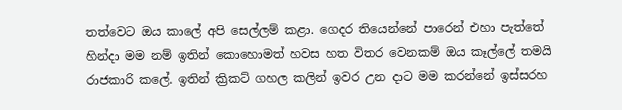තත්වෙට ඔය කාලේ අපි සෙල්ලම් කළා. ගෙදර තියෙන්නේ පාරෙන් එහා පැත්තේ හින්දා මම නම් ඉතින් කොහොමත් හවස හත විතර වෙනකම් ඔය කෑල්ලේ තමයි රාජකාරි කලේ. ඉතින් ක්‍රිකට් ගහල කලින් ඉවර උන දාට මම කරන්නේ ඉස්සරහ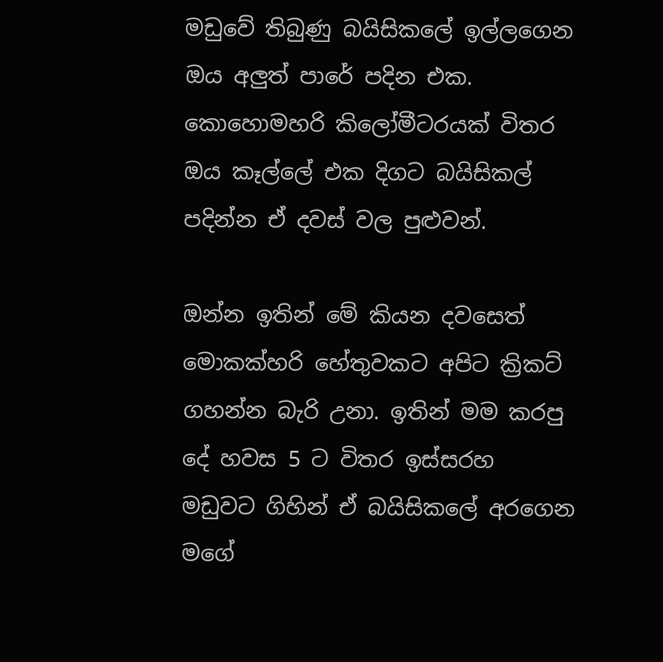මඩුවේ තිබුණු බයිසිකලේ ඉල්ලගෙන ඔය අලුත් පාරේ පදින එක. කොහොමහරි කිලෝමීටරයක් විතර ඔය කෑල්ලේ එක දිගට බයිසිකල් පදින්න ඒ දවස් වල පුළුවන්.

ඔන්න ඉතින් මේ කියන දවසෙත් මොකක්හරි හේතුවකට අපිට ක්‍රිකට් ගහන්න බැරි උනා. ඉතින් මම කරපු දේ හවස 5 ට විතර ඉස්සරහ මඩුවට ගිහින් ඒ බයිසිකලේ අරගෙන මගේ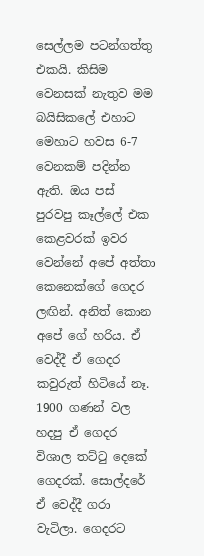සෙල්ලම පටන්ගත්තු එකයි. කිසිම වෙනසක් නැතුව මම බයිසිකලේ එහාට මෙහාට හවස 6-7 වෙනකම් පදින්න ඇති. ඔය පස් පුරවපු කෑල්ලේ එක කෙළවරක් ඉවර වෙන්නේ අපේ අත්තා කෙනෙක්ගේ ගෙදර ලඟින්. අනිත් කොන අපේ ගේ හරිය. ඒ වෙද්දී ඒ ගෙදර කවුරුත් හිටියේ නෑ. 1900 ගණන් වල හදපු ඒ ගෙදර විශාල තට්ටු දෙකේ ගෙදරක්. සොල්දරේ ඒ වෙද්දී ගරා වැටිලා. ගෙදරට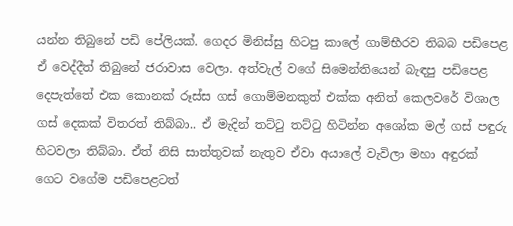යන්න තිබුනේ පඩි පේලියක්. ගෙදර මිනිස්සු හිටපු කාලේ ගාම්භීරව තිබබ පඩිපෙළ ඒ වෙද්දීත් තිබුනේ ජරාවාස වෙලා. අත්වැල් වගේ සිමෙන්තියෙන් බැඳපු පඩිපෙළ දෙපැත්තේ එක කොනක් රූස්ස ගස් ගොම්මනකුත් එක්ක අනිත් කෙලවරේ විශාල ගස් දෙකක් විතරත් තිබ්බා.. ඒ මැදින් තට්ටු තට්ටු හිටින්න අශෝක මල් ගස් පඳුරු හිටවලා තිබ්බා. ඒත් නිසි සාත්තුවක් නැතුව ඒවා අයාලේ වැවිලා මහා අඳුරක් ගෙට වගේම පඩිපෙළටත්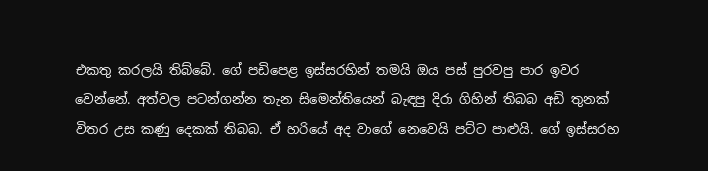එකතු කරලයි තිබ්බේ. ගේ පඩිපෙළ ඉස්සරහින් තමයි ඔය පස් පුරවපු පාර ඉවර වෙන්නේ. අත්වල පටන්ගන්න තැන සිමෙන්තියෙන් බැඳපු දිරා ගිහින් තිබබ අඩි තුනක් විතර උස කණු දෙකක් තිබබ. ඒ හරියේ අද වාගේ නෙවෙයි පට්ට පාළුයි. ගේ ඉස්සරහ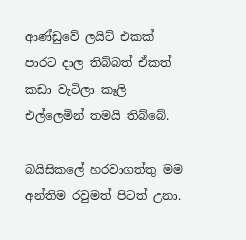ආණ්ඩුවේ ලයිට් එකක් පාරට දාල තිබ්බත් ඒකත් කඩා වැටිලා කෑලි එල්ලෙමින් තමයි තිබ්බේ.

බයිසිකලේ හරවාගත්තු මම අන්තිම රවුමත් පිටත් උනා.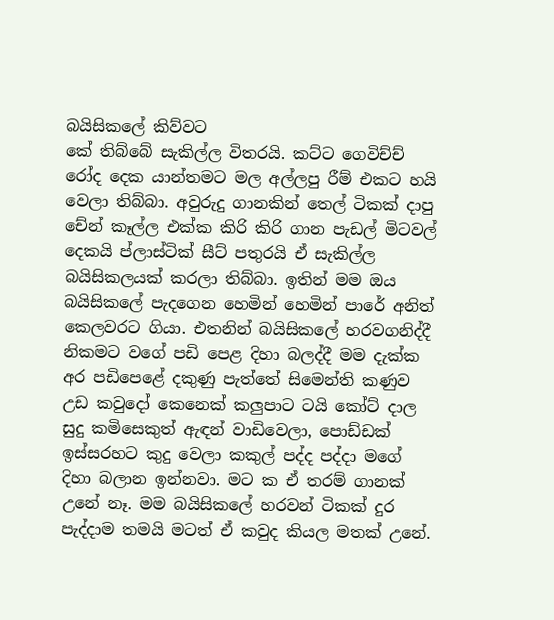බයිසිකලේ කිව්වට
කේ තිබ්බේ සැකිල්ල විතරයි. කට්ට ගෙවිච්ච් රෝද දෙක යාන්තමට මල අල්ලපු රීම් එකට හයි වෙලා තිබ්බා. අවුරුදු ගානකින් තෙල් ටිකක් දාපු චේන් කෑල්ල එක්ක කිරි කිරි ගාන පැඩල් මිටවල් දෙකයි ප්ලාස්ටික් සීට් පතුරයි ඒ සැකිල්ල බයිසිකලයක් කරලා තිබ්බා. ඉතින් මම ඔය බයිසිකලේ පැදගෙන හෙමින් හෙමින් පාරේ අනිත් කෙලවරට ගියා. එතනින් බයිසිකලේ හරවගනිද්දී නිකමට වගේ පඩි පෙළ දිහා බලද්දී මම දැක්ක අර පඩිපෙළේ දකුණු පැත්තේ සිමෙන්ති කණුව උඩ කවුදෝ කෙනෙක් කලුපාට ටයි කෝට් දාල සුදු කමිසෙකුත් ඇඳන් වාඩිවෙලා, පොඩ්ඩක් ඉස්සරහට කුදු වෙලා කකුල් පද්ද පද්දා මගේ දිහා බලාන ඉන්නවා. මට ක ඒ තරම් ගානක් උනේ නෑ. මම බයිසිකලේ හරවන් ටිකක් දුර පැද්දාම තමයි මටත් ඒ කවුද කියල මතක් උනේ.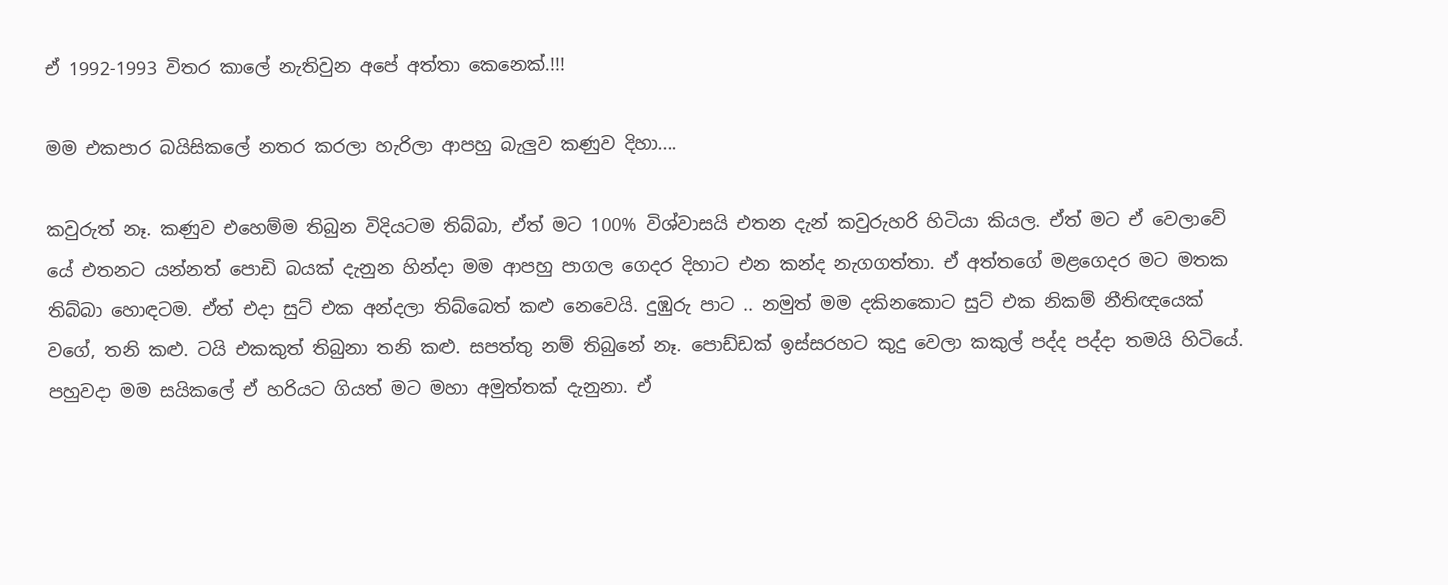ඒ 1992-1993 විතර කාලේ නැතිවුන අපේ අත්තා කෙනෙක්.!!!

මම එකපාර බයිසිකලේ නතර කරලා හැරිලා ආපහු බැලුව කණුව දිහා....

කවුරුත් නෑ. කණුව එහෙම්ම තිබුන විදියටම තිබ්බා, ඒත් මට 100% විශ්වාසයි එතන දැන් කවුරුහරි හිටියා කියල. ඒත් මට ඒ වෙලාවේ
යේ එතනට යන්නත් පොඩි බයක් දැනුන හින්දා මම ආපහු පාගල ගෙදර දිහාට එන කන්ද නැගගත්තා. ඒ අත්තගේ මළගෙදර මට මතක තිබ්බා හොඳටම. ඒත් එදා සුට් එක අන්දලා තිබ්බෙත් කළු නෙවෙයි. දුඹුරු පාට .. නමුත් මම දකිනකොට සුට් එක නිකම් නීතිඥයෙක් වගේ, තනි කළු. ටයි එකකුත් තිබුනා තනි කළු. සපත්තු නම් තිබුනේ නෑ. පොඩ්ඩක් ඉස්සරහට කුදු වෙලා කකුල් පද්ද පද්දා තමයි හිටියේ. පහුවදා මම සයිකලේ ඒ හරියට ගියත් මට මහා අමුත්තක් දැනුනා. ඒ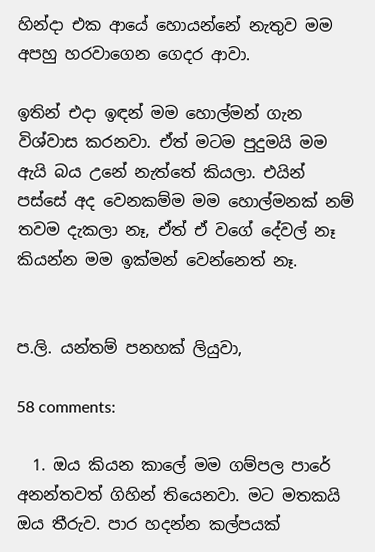හින්දා එක ආයේ හොයන්නේ නැතුව මම අපහු හරවාගෙන ගෙදර ආවා.

ඉතින් එදා ඉඳන් මම හොල්මන් ගැන විශ්වාස කරනවා. ඒත් මටම පුදුමයි මම ඇයි බය උනේ නැත්තේ කියලා. එයින් පස්සේ අද වෙනකම්ම මම හොල්මනක් නම් තවම දැකලා නෑ, ඒත් ඒ වගේ දේවල් නෑ කියන්න මම ඉක්මන් වෙන්නෙත් නෑ.


ප.ලි. යන්තම් පනහක් ලියුවා,

58 comments:

  1. ඔය කියන කාලේ මම ගම්පල පාරේ අනන්තවත් ගිහින් තියෙනවා. මට මතකයි ඔය තීරුව. පාර හදන්න කල්පයක්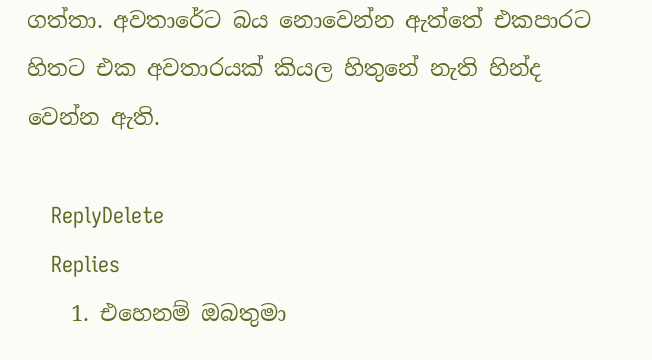ගත්තා. අවතාරේට බය නොවෙන්න ඇත්තේ එකපාරට හිතට එක අවතාරයක් කියල හිතුනේ නැති හින්ද වෙන්න ඇති.

    ReplyDelete
    Replies
    1. එහෙනම් ඔබතුමා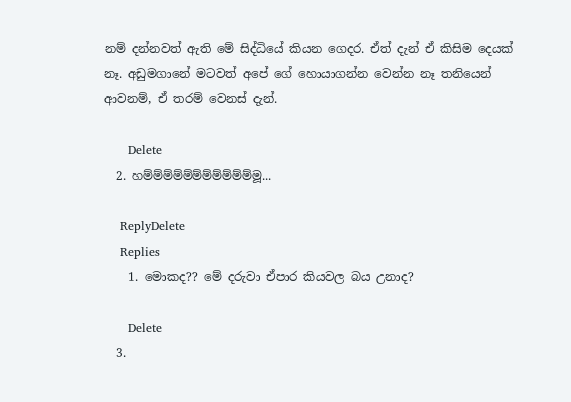නම් දන්නවත් ඇති මේ සිද්ධියේ කියන ගෙදර. ඒත් දැන් ඒ කිසිම දෙයක් නෑ. අඩුමගානේ මටවත් අපේ ගේ හොයාගන්න වෙන්න නෑ තනියෙන් ආවනම්, ඒ තරම් වෙනස් දැන්.

      Delete
  2. හම්ම්ම්ම්ම්ම්ම්ම්ම්ම්ම්මූ...

    ReplyDelete
    Replies
    1. මොකද?? මේ දරුවා ඒපාර කියවල බය උනාද?

      Delete
  3.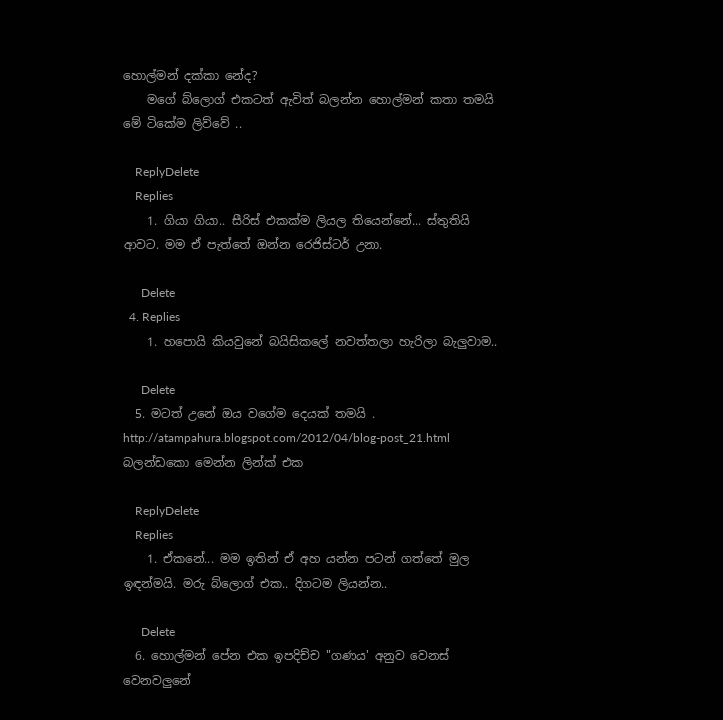හොල්මන් දක්කා නේද?
    මගේ බ්ලොග් එකටත් ඇවිත් බලන්න හොල්මන් කතා තමයි මේ ටිකේම ලිව්වේ ..

    ReplyDelete
    Replies
    1. ගියා ගියා.. සීරිස් එකක්ම ලියල තියෙන්නේ... ස්තුතියි ආවට. මම ඒ පැත්තේ ඔන්න රෙජිස්ටර් උනා.

      Delete
  4. Replies
    1. හපොයි කියවුනේ බයිසිකලේ නවත්තලා හැරිලා බැලුවාම..

      Delete
  5. මටත් උනේ ඔය වගේම දෙයක් තමයි . http://atampahura.blogspot.com/2012/04/blog-post_21.html බලන්ඩකො මෙන්න ලින්ක් එක

    ReplyDelete
    Replies
    1. ඒකනේ... මම ඉතින් ඒ අහ යන්න පටන් ගත්තේ මුල ඉඳන්මයි. මරු බ්ලොග් එක.. දිගටම ලියන්න..

      Delete
  6. හොල්මන් පේන එක ඉපදිච්ච "ගණය' අනුව වෙනස් වෙනවලුනේ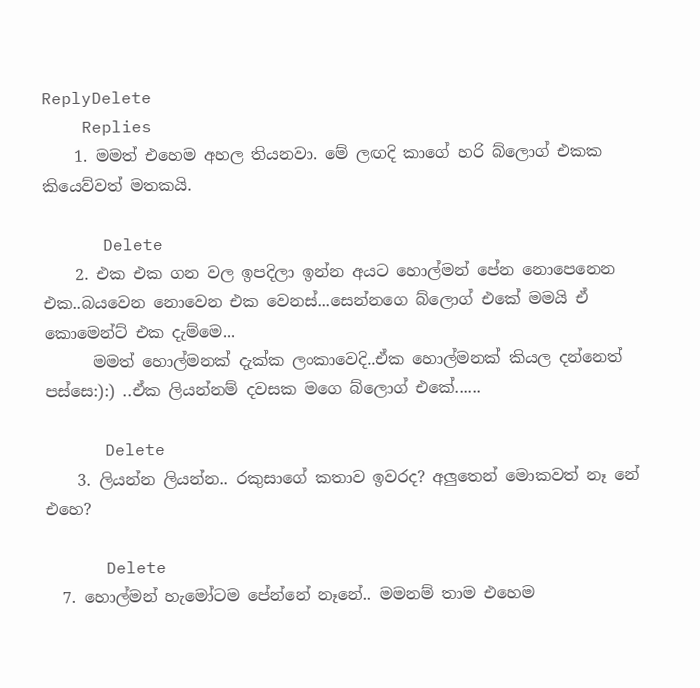ReplyDelete
    Replies
    1. මමත් එහෙම අහල තියනවා. මේ ලඟදි කාගේ හරි බ්ලොග් එකක කියෙව්වත් මතකයි.

      Delete
    2. එක එක ගන වල ඉපදිලා ඉන්න අයට හොල්මන් පේන නොපෙනෙන එක..බයවෙන නොවෙන එක වෙනස්...සෙන්නගෙ බ්ලොග් එකේ මමයි ඒ කොමෙන්ට් එක දැම්මෙ...
      මමත් හොල්මනක් දැක්ක ලංකාවෙදි..ඒක හොල්මනක් කියල දන්නෙත් පස්සෙ:):) ..ඒක ලියන්නම් දවසක මගෙ බ්ලොග් එකේ......

      Delete
    3. ලියන්න ලියන්න.. රකුසාගේ කතාව ඉවරද? අලුතෙන් මොකවත් නෑ නේ එහෙ?

      Delete
  7. හොල්මන් හැමෝටම පේන්නේ නෑනේ.. මමනම් තාම එහෙම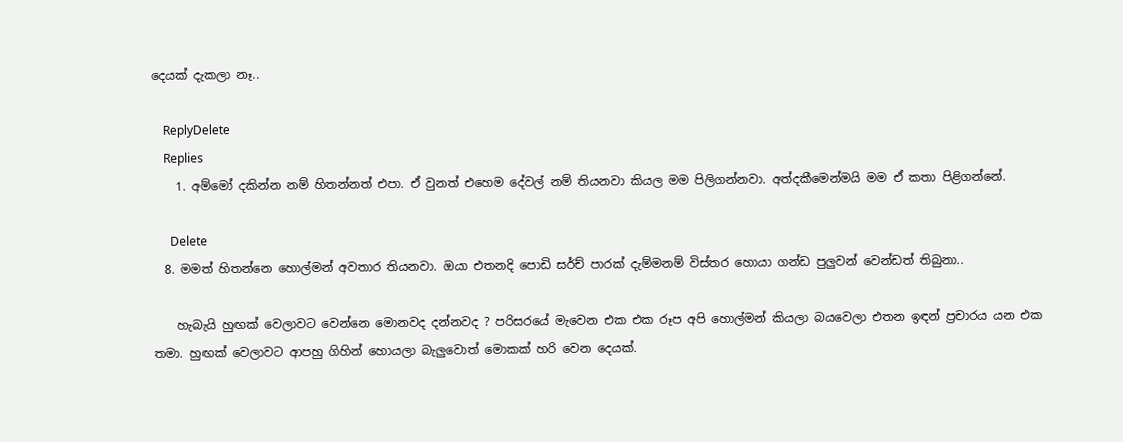දෙයක් දැකලා නෑ..

    ReplyDelete
    Replies
    1. අම්මෝ දකින්න නම් හිතන්නත් එපා. ඒ වුනත් එහෙම දේවල් නම් තියනවා කියල මම පිලිගන්නවා. අත්දකීමෙන්මයි මම ඒ කතා පිළිගන්නේ.

      Delete
  8. මමත් හිතන්නෙ හොල්මන් අවතාර තියනවා. ඔයා එතනදි පොඩි සර්ච් පාරක් දැම්මනම් විස්තර හොයා ගන්ඩ පුලුවන් වෙන්ඩත් තිබුනා..

    හැබැයි හුඟක් වෙලාවට වෙන්නෙ මොනවද දන්නවද ? පරිසරයේ මැවෙන එක එක රූප අපි හොල්මන් කියලා බයවෙලා එතන ඉඳන් ප්‍රචාරය යන එක තමා. හුඟක් වෙලාවට ආපහු ගිහින් හොයලා බැලුවොත් මොකක් හරි වෙන දෙයක්.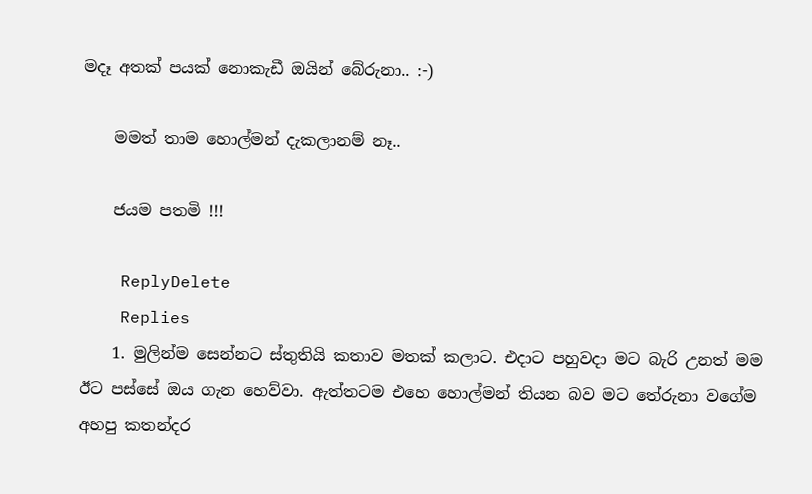මදෑ අතක් පයක් නොකැඩී ඔයින් බේරුනා.. :-)

    මමත් තාම හොල්මන් දැකලානම් නෑ..

    ජයම පතමි !!!

    ReplyDelete
    Replies
    1. මුලින්ම සෙන්නට ස්තුතියි කතාව මතක් කලාට. එදාට පහුවදා මට බැරි උනත් මම ඊට පස්සේ ඔය ගැන හෙව්වා. ඇත්තටම එහෙ හොල්මන් තියන බව මට තේරුනා වගේම අහපු කතන්දර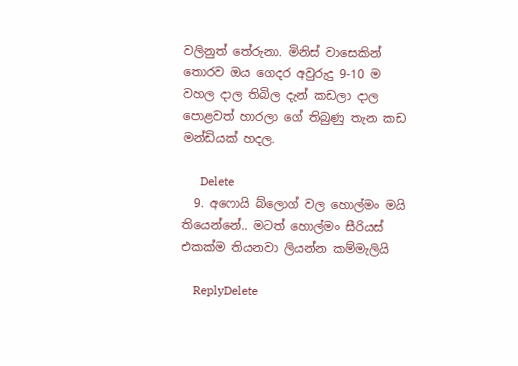වලිනුත් තේරුනා. මිනිස් වාසෙකින් තොරව ඔය ගෙදර අවුරුදු 9-10 ම වහල දාල තිබිල දැන් කඩලා දාල පොළවත් හාරලා ගේ තිබුණු තැන කඩ මන්ඩියක් හදල.

      Delete
  9. අෆොයි බ්ලොග් වල හොල්මං මයි තියෙන්නේ.. මටත් හොල්මං සීරියස් එකක්ම තියනවා ලියන්න කම්මැලියි

    ReplyDelete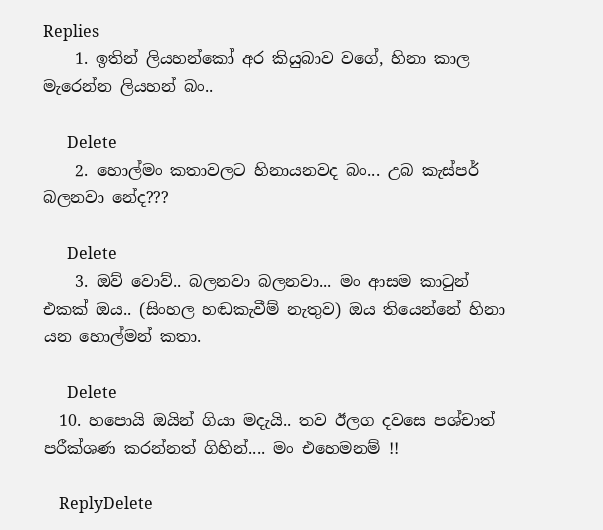Replies
    1. ඉතින් ලියහන්කෝ අර කියුබාව වගේ, හිනා කාල මැරෙන්න ලියහන් බං..

      Delete
    2. හොල්මං කතාවලට හිනායනවද බං... උබ කැස්පර් බලනවා නේද???

      Delete
    3. ඔව් වොව්.. බලනවා බලනවා... මං ආසම කාටුන් එකක් ඔය.. (සිංහල හඬකැවීම් නැතුව) ඔය තියෙන්නේ හිනා යන හොල්මන් කතා.

      Delete
  10. හපොයි ඔයින් ගියා මදැයි.. තව ඊලග දවසෙ පශ්චාත් පරීක්ශණ කරන්නත් ගිහින්.... මං එහෙමනම් !!

    ReplyDelete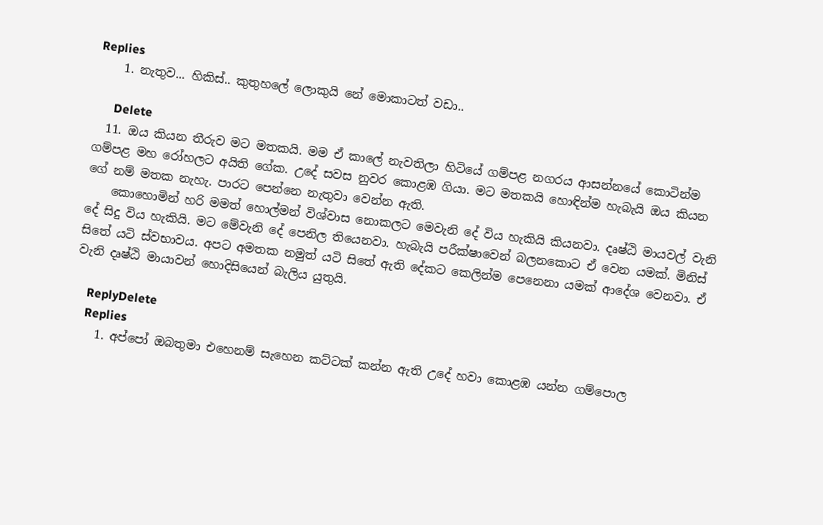Replies
    1. නැතුව... හිකිස්.. කුතුහලේ ලොකුයි නේ මොකාටත් වඩා..

      Delete
  11. ඔය කියන තීරුව මට මතකයි. මම ඒ කාලේ නැවතිලා හිටියේ ගම්පළ නගරය ආසන්නයේ කොටින්ම ගම්පළ මහ රෝහලට අයිති ගේක. උදේ සවස නුවර කොළඹ ගියා. මට මතකයි හොඳින්ම හැබැයි ඔය කියන ගේ නම් මතක නැහැ. පාරට පෙන්නෙ නැතුවා වෙන්න ඇති.
    කොහොමින් හරි මමත් හොල්මන් විශ්වාස නොකලට මෙවැනි දේ විය හැකියි කියනවා. දෘෂ්ඨි මායවල් වැනි දේ සිදු විය හැකියි. මට මේවැනි දේ පෙනිල තියෙනවා. හැබැයි පරීක්ෂාවෙන් බලනකොට ඒ වෙන යමක්. මිනිස් සිතේ යටි ස්වභාවය. අපට අමතක නමුත් යටි සිතේ ඇති දේකට කෙලින්ම පෙනෙනා යමක් ආදේශ වෙනවා. ඒ වැනි දෘෂ්ඨි මායාවන් හොදිසියෙන් බැලිය යුතුයි.

    ReplyDelete
    Replies
    1. අප්පෝ ඔබතුමා එහෙනම් සැහෙන කට්ටක් කන්න ඇති උදේ හවා කොළඹ යන්න ගම්පොල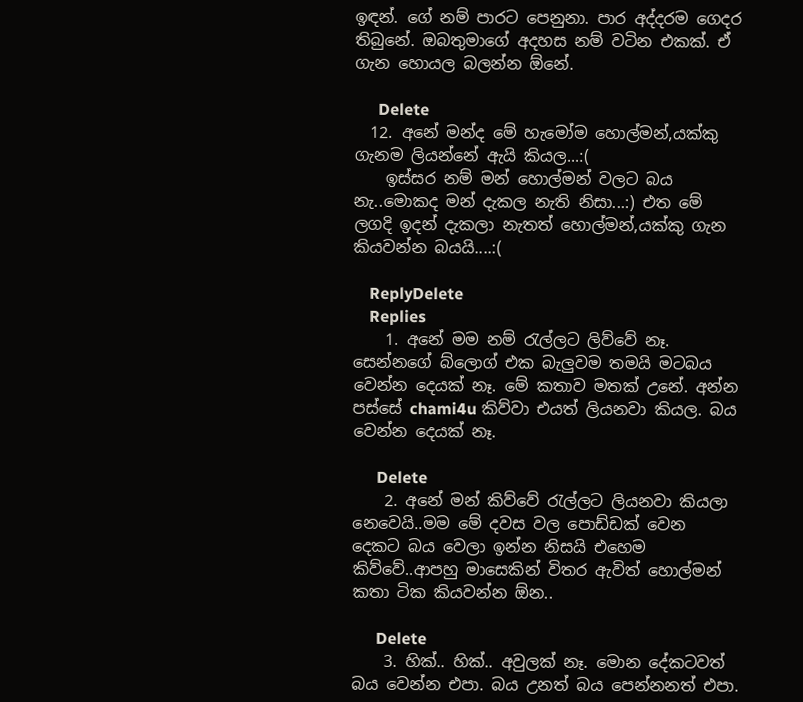ඉඳන්. ගේ නම් පාරට පෙනුනා. පාර අද්දරම ගෙදර තිබුනේ. ඔබතුමාගේ අදහස නම් වටින එකක්. ඒ ගැන හොයල බලන්න ඕනේ.

      Delete
  12. අනේ මන්ද මේ හැමෝම හොල්මන්,යක්කු ගැනම ලියන්නේ ඇයි කියල...:(
    ඉස්සර නම් මන් හොල්මන් වලට බය නැ..මොකද මන් දැකල නැති නිසා...:) එත මේ ලගදි ඉදන් දැකලා නැතත් හොල්මන්,යක්කු ගැන කියවන්න බයයි....:(

    ReplyDelete
    Replies
    1. අනේ මම නම් රැල්ලට ලිව්වේ නෑ. සෙන්නගේ බ්ලොග් එක බැලුවම තමයි මටබය වෙන්න දෙයක් නෑ. මේ කතාව මතක් උනේ. අන්න පස්සේ chami4u කිව්වා එයත් ලියනවා කියල. බය වෙන්න දෙයක් නෑ.

      Delete
    2. අනේ මන් කිව්වේ රැල්ලට ලියනවා කියලා නෙවෙයි..මම මේ දවස වල පොඩ්ඩක් වෙන දෙකට බය වෙලා ඉන්න නිසයි එහෙම කිව්වේ..ආපහු මාසෙකින් විතර ඇවිත් හොල්මන් කතා ටික කියවන්න ඕන..

      Delete
    3. හික්.. හික්.. අවුලක් නෑ. මොන දේකටවත් බය වෙන්න එපා. බය උනත් බය පෙන්නනත් එපා.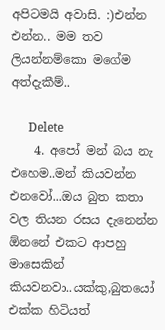අපිටමයි අවාසි. :)එන්න එන්න.. මම තව ලියන්නම්කො මගේම අත්දැකීම්..

      Delete
    4. අපෝ මන් බය නැ එහෙම..මන් කියවන්න එනවෝ...ඔය බුත කතා වල තියන රසය දැනෙන්න ඕනනේ එකට ආපහු මාසෙකින් කියවනවා..යක්කු,බුතයෝ එක්ක හිටියත්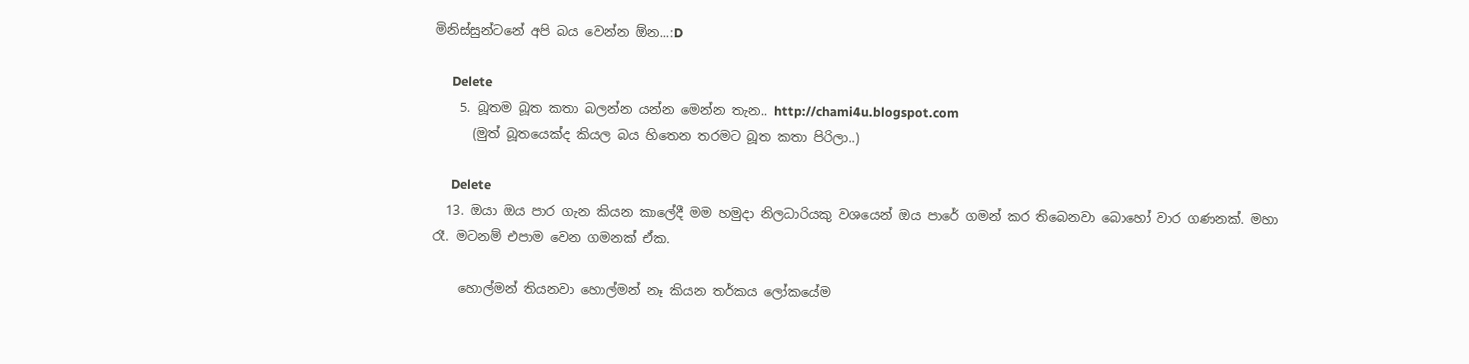මිනිස්සුන්ටනේ අපි බය වෙන්න ඕන...:D

      Delete
    5. බූතම බූත කතා බලන්න යන්න මෙන්න තැන.. http://chami4u.blogspot.com
      (මුත් බූතයෙක්ද කියල බය හිතෙන තරමට බූත කතා පිරිලා..)

      Delete
  13. ඔයා ඔය පාර ගැන කියන කාලේදී මම හමුදා නිලධාරියකු වශයෙන් ඔය පාරේ ගමන් කර තිබෙනවා බොහෝ වාර ගණනක්. මහා රෑ. මටනම් එපාම වෙන ගමනක් ඒක.

    හොල්මන් තියනවා හොල්මන් නෑ කියන තර්කය ලෝකයේම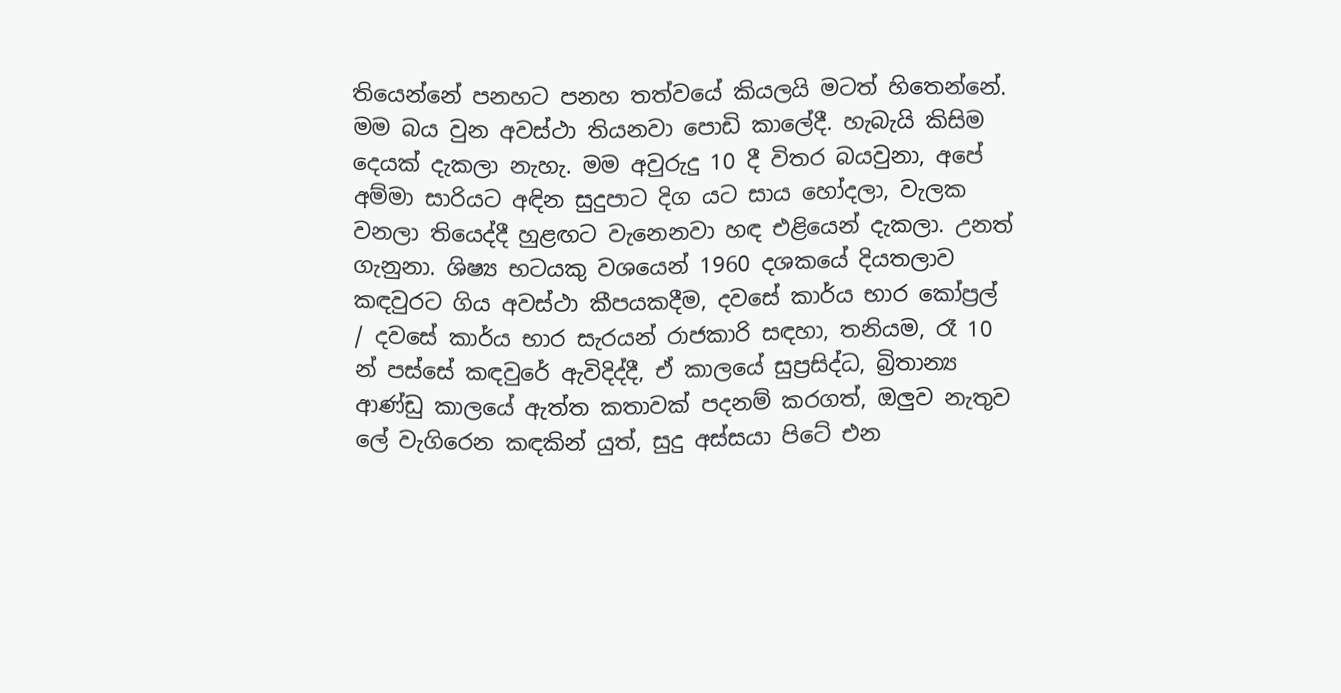තියෙන්නේ පනහට පනහ තත්වයේ කියලයි මටත් හිතෙන්නේ. මම බය වුන අවස්ථා තියනවා පොඩි කාලේදී. හැබැයි කිසිම දෙයක් දැකලා නැහැ. මම අවුරුදු 10 දී විතර බයවුනා, අපේ අම්මා සාරියට අඳින සුදුපාට දිග යට සාය හෝදලා, වැලක වනලා තියෙද්දී හුළඟට වැනෙනවා හඳ එළියෙන් දැකලා. උනත් ගැනුනා. ශිෂ්‍ය භටයකු වශයෙන් 1960 දශකයේ දියතලාව කඳවුරට ගිය අවස්ථා කීපයකදීම, දවසේ කාර්ය භාර කෝප්‍රල් / දවසේ කාර්ය භාර සැරයන් රාජකාරි සඳහා, තනියම, රෑ 10 න් පස්සේ කඳවුරේ ඇවිදිද්දී, ඒ කාලයේ සුප්‍රසිද්ධ, බ්‍රිතාන්‍ය ආණ්ඩු කාලයේ ඇත්ත කතාවක් පදනම් කරගත්, ඔලුව නැතුව ලේ වැගිරෙන කඳකින් යුත්, සුදු අස්සයා පිටේ එන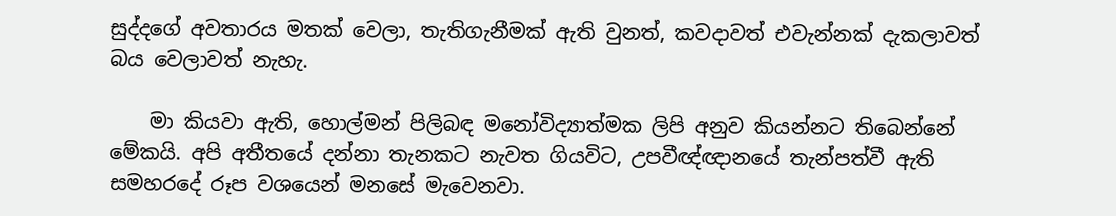සුද්දගේ අවතාරය මතක් වෙලා, තැතිගැනීමක් ඇති වුනත්, කවදාවත් එවැන්නක් දැකලාවත් බය වෙලාවත් නැහැ.

    මා කියවා ඇති, හොල්මන් පිලිබඳ මනෝවිද්‍යාත්මක ලිපි අනුව කියන්නට තිබෙන්නේ මේකයි. අපි අතීතයේ දන්නා තැනකට නැවත ගියවිට, උපවීඥ්ඥානයේ තැන්පත්වී ඇති සමහරදේ රූප වශයෙන් මනසේ මැවෙනවා.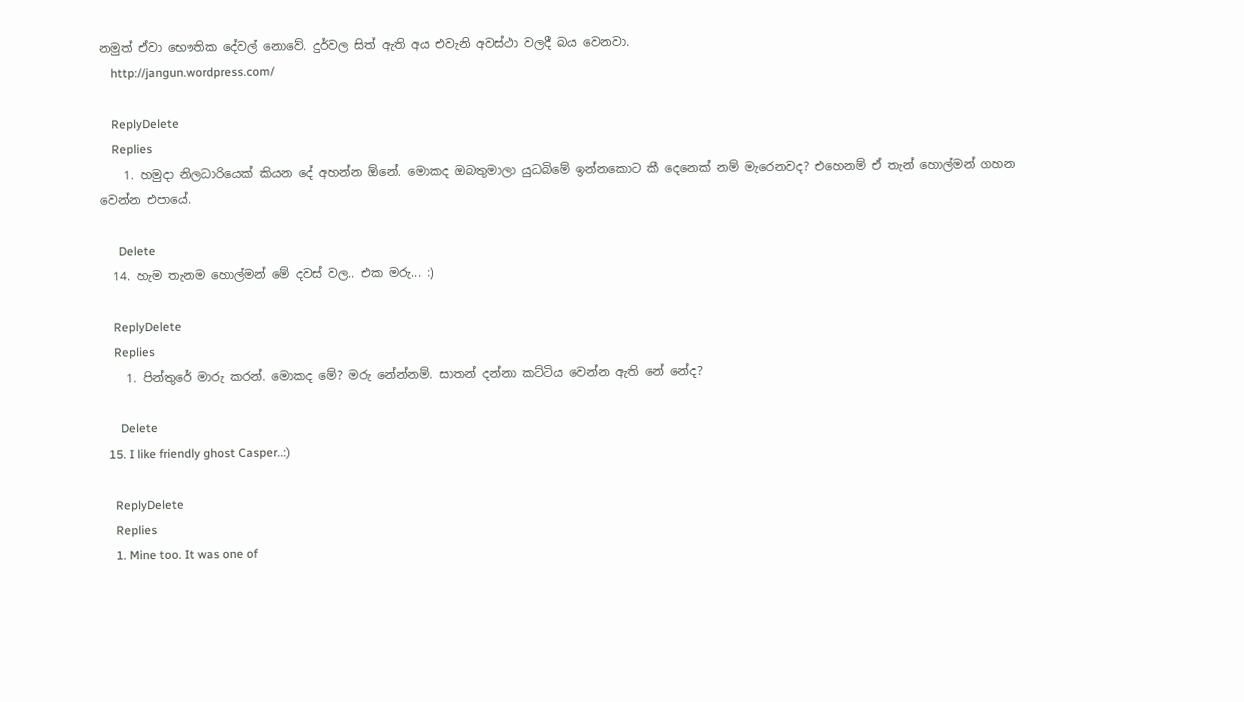නමුත් ඒවා භෞතික දේවල් නොවේ. දුර්වල සිත් ඇති අය එවැනි අවස්ථා වලදී බය වෙනවා.
    http://jangun.wordpress.com/

    ReplyDelete
    Replies
    1. හමුදා නිලධාරියෙක් කියන දේ අහන්න ඕනේ. මොකද ඔබතුමාලා යුධබිමේ ඉන්නකොට කී දෙනෙක් නම් මැරෙනවද? එහෙනම් ඒ තැන් හොල්මන් ගහන වෙන්න එපායේ.

      Delete
  14. හැම තැනම හොල්මන් මේ දවස් වල.. එක මරු... :)

    ReplyDelete
    Replies
    1. පින්තුරේ මාරු කරන්. මොකද මේ? මරු නේන්නම්. සාතන් දන්නා කට්ටිය වෙන්න ඇති නේ නේද?

      Delete
  15. I like friendly ghost Casper..:)

    ReplyDelete
    Replies
    1. Mine too. It was one of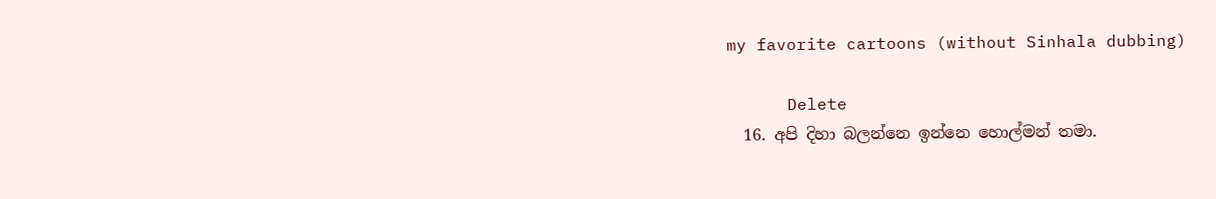my favorite cartoons (without Sinhala dubbing)

      Delete
  16. අපි දිහා බලන්නෙ ඉන්නෙ හොල්මන් තමා.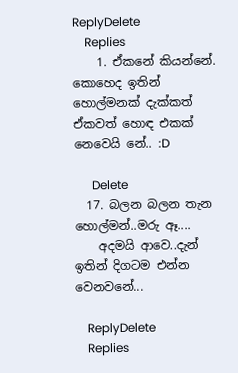ReplyDelete
    Replies
    1. ඒකනේ කියන්නේ. කොහෙද ඉතින් හොල්මනක් දැක්කත් ඒකවත් හොඳ එකක් නෙවෙයි නේ.. :D

      Delete
  17. බලන බලන තැන හොල්මන්..මරු ඈ....
    අදමයි ආවෙ..දැන් ඉතින් දිගටම එන්න වෙනවනේ...

    ReplyDelete
    Replies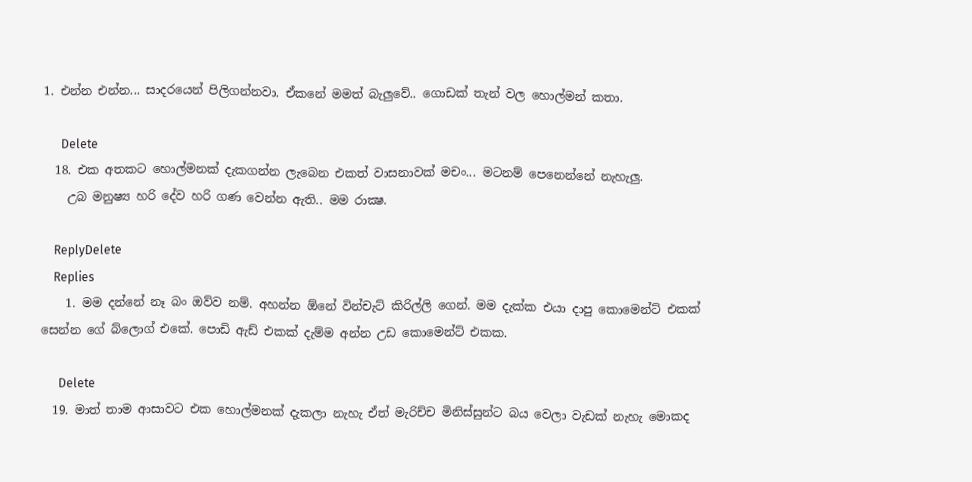1. එන්න එන්න... සාදරයෙන් පිලිගන්නවා. ඒකනේ මමත් බැලුවේ.. ගොඩක් තැන් වල හොල්මන් කතා.

      Delete
  18. එක අතකට හොල්මනක් දැකගන්න ලැබෙන එකත් වාසනාවක් මචං... මටනම් පෙනෙන්නේ නැහැලු.
    උබ මනුෂ්‍ය හරි දේව හරි ගණ වෙන්න ඇති.. මම රාක්‍ෂ.

    ReplyDelete
    Replies
    1. මම දන්නේ නෑ බං ඔව්ව නම්. අහන්න ඕනේ වින්චැට් කිරිල්ලි ගෙන්. මම දැක්ක එයා දාපු කොමෙන්ට් එකක් සෙන්න ගේ බ්ලොග් එකේ. පොඩි ඇඩ් එකක් දැම්ම අන්න උඩ කොමෙන්ට් එකක.

      Delete
  19. මාත් තාම ආසාවට එක හොල්මනක් දැකලා නැහැ ඒත් මැරිච්ච මිනිස්සුන්ට බය වෙලා වැඩක් නැහැ මොකද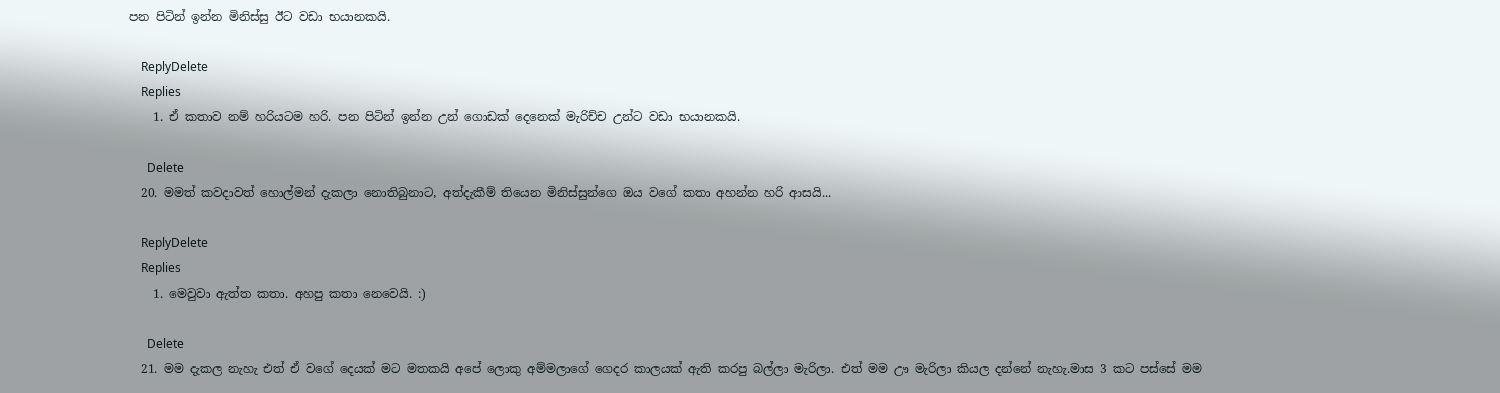පන පිටින් ඉන්න මිනිස්සු ඊට වඩා භයානකයි.

    ReplyDelete
    Replies
    1. ඒ කතාව නම් හරියටම හරි. පන පිටින් ඉන්න උන් ගොඩක් දෙනෙක් මැරිච්ච උන්ට වඩා භයානකයි.

      Delete
  20. මමත් කවදාවත් හොල්මන් දැකලා නොතිබුනාට, අත්දැකීම් තියෙන මිනිස්සුන්ගෙ ඔය වගේ කතා අහන්න හරි ආසයි...

    ReplyDelete
    Replies
    1. මෙවුවා ඇත්ත කතා. අහපු කතා නෙවෙයි. :)

      Delete
  21. මම දැකල නැහැ එත් ඒ වගේ දෙයක් මට මතකයි අපේ ලොකු අම්මලාගේ ගෙදර කාලයක් ඇති කරපු බල්ලා මැරිලා. එත් මම ඌ මැරිලා කියල දන්නේ නැහැ.මාස 3 කට පස්සේ මම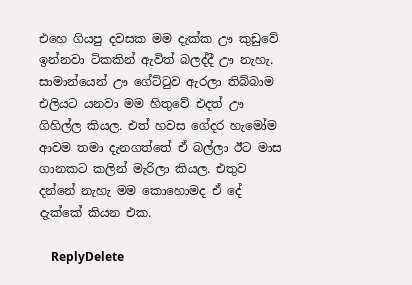එහෙ ගියපු දවසක මම දැක්ක ඌ කුඩුවේ ඉන්නවා ටිකකින් ඇවිත් බලද්දී ඌ නැහැ. සාමාන්යෙන් ඌ ගේට්ටුව ඇරලා තිබ්බාම එලියට යනවා මම හිතුවේ එදත් ඌ ගිහිල්ල කියල. එත් හවස ගේදර හැමෝම ආවම තමා දැනගත්තේ ඒ බල්ලා ඊට මාස ගානකට කලින් මැරිලා කියල. එතුව දන්නේ නැහැ මම කොහොමද ඒ දේ දැක්කේ කියන එක.

    ReplyDelete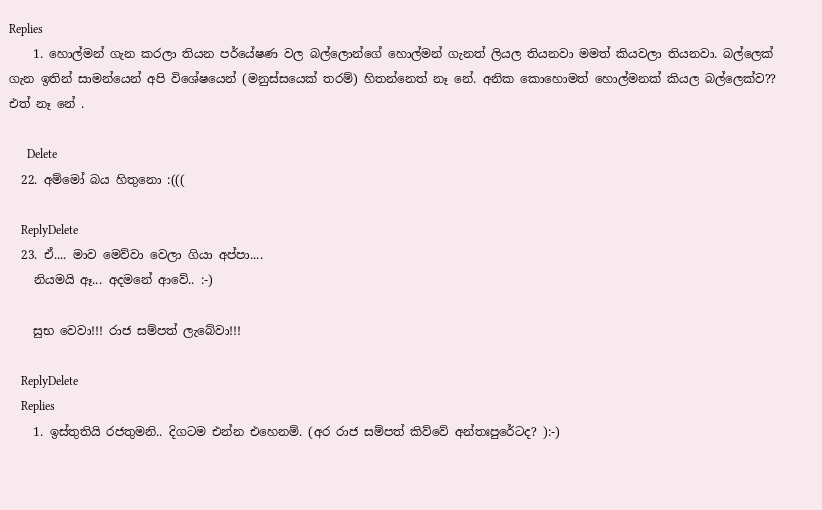Replies
    1. හොල්මන් ගැන කරලා තියන පර්යේෂණ වල බල්ලොන්ගේ හොල්මන් ගැනත් ලියල තියනවා මමත් කියවලා තියනවා. බල්ලෙක් ගැන ඉතින් සාමන්යෙන් අපි විශේෂයෙන් (මනුස්සයෙක් තරම්) හිතන්නෙත් නෑ නේ. අනික කොහොමත් හොල්මනක් කියල බල්ලෙක්ව?? එත් නෑ නේ .

      Delete
  22. අම්මෝ බය හිතුනො :(((

    ReplyDelete
  23. ඒ.... මාව මෙව්වා වෙලා ගියා අප්පා....
    නියමයි ඈ... අදමනේ ආවේ.. :-)

    සුභ වෙවා!!! රාජ සම්පත් ලැබේවා!!!

    ReplyDelete
    Replies
    1. ඉස්තුතියි රජතුමනි.. දිගටම එන්න එහෙනම්. (අර රාජ සම්පත් කිව්වේ අන්තඃපුරේටද? ):-)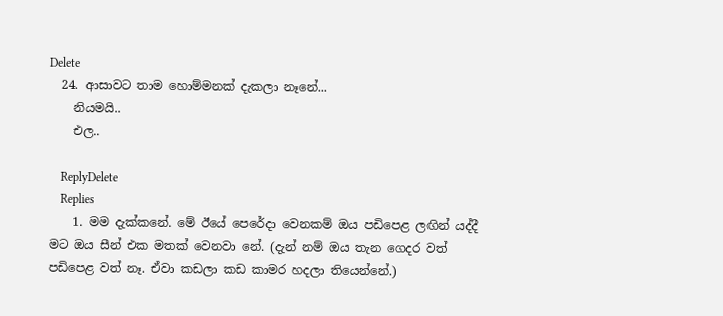Delete
  24. ආසාවට තාම හොම්මනක් දැකලා නෑනේ...
    නියමයි..
    එල..

    ReplyDelete
    Replies
    1. මම දැක්කනේ. මේ ඊයේ පෙරේදා වෙනකම් ඔය පඩිපෙළ ලඟින් යද්දී මට ඔය සීන් එක මතක් වෙනවා නේ. (දැන් නම් ඔය තැන ගෙදර වත් පඩිපෙළ වත් නෑ. ඒවා කඩලා කඩ කාමර හදලා තියෙන්නේ.)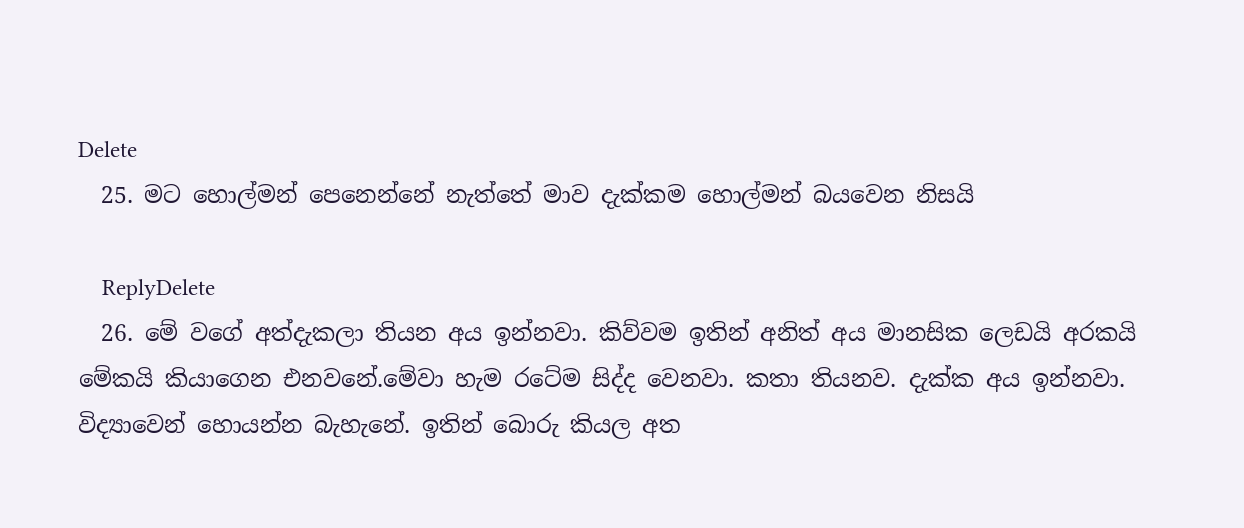Delete
  25. මට හොල්මන් පෙනෙන්නේ නැත්තේ මාව දැක්කම හොල්මන් බයවෙන නිසයි

    ReplyDelete
  26. මේ වගේ අත්දැකලා තියන අය ඉන්නවා. කිව්වම ඉතින් අනිත් අය මානසික ලෙඩයි අරකයි මේකයි කියාගෙන එනවනේ.මේවා හැම රටේම සිද්ද වෙනවා. කතා තියනව. දැක්ක අය ඉන්නවා. විද්‍යාවෙන් හොයන්න බැහැනේ. ඉතින් බොරු කියල අත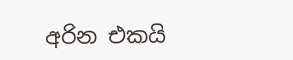අරින එකයි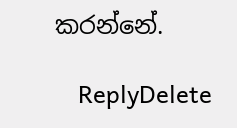කරන්නේ.

    ReplyDelete